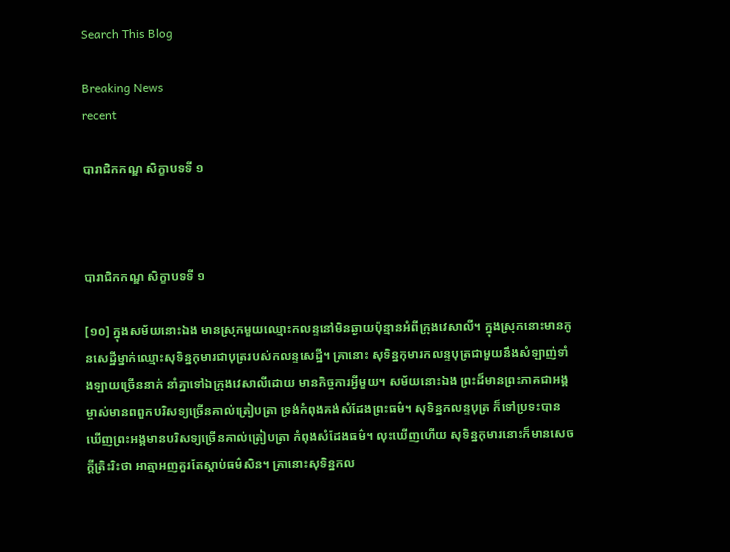Search This Blog

Breaking News
recent

បារាជិកកណ្ឌ សិក្ខាបទទី ១



បារាជិកកណ្ឌ សិក្ខាបទទី ១

[១០] ក្នុងសម័យនោះឯង មានស្រុកមួយឈ្មោះកលន្ទនៅមិនឆ្ងាយប៉ុន្មានអំពីក្រុងវេសាលី។ ក្នុងស្រុកនោះមានកូនសេដ្ឋីម្នាក់ឈ្មោះសុទិន្នកុមារជាបុត្ររបស់កលន្ទសេដ្ឋី។ គ្រានោះ សុទិន្នកុមារកលន្ទបុត្រជាមួយនឹងសំឡាញ់ទាំងឡាយច្រើននាក់ នាំគ្នាទៅឯក្រុងវេសាលីដោយ មានកិច្ចការអ្វីមួយ។ សម័យនោះឯង ព្រះដ៏មានព្រះភាគជាអង្គម្ចាស់មានពពួកបរិសទ្យច្រើនគាល់ត្រៀបត្រា ទ្រង់កំពុងគង់សំដែងព្រះធម៌។ សុទិន្នកលន្ទបុត្រ ក៏ទៅប្រទះបានឃើញព្រះអង្គមានបរិសទ្យច្រើនគាល់ត្រៀបត្រា កំពុងសំដែងធម៌។ លុះឃើញហើយ សុទិន្នកុមារនោះក៏មានសេចក្តីតិ្រះរិះថា អាត្មាអញគួរតែស្តាប់ធម៌សិន។ គ្រានោះសុទិន្នកល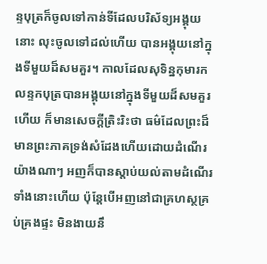ន្ទបុត្រក៏ចូលទៅកាន់ទីដែលបរិស័ទ្យអង្គុយនោះ លុះចូលទៅដល់ហើយ បានអង្គុយនៅក្នុងទីមួយដ៏សមគួរ។ កាលដែលសុទិន្នកុមារកលន្ទកបុត្របានអង្គុយនៅក្នុងទីមួយដ៏សមគួរហើយ ក៏មានសេចក្តីត្រិះរិះថា ធម៌ដែលព្រះដ៏មានព្រះភាគទ្រង់សំដែងហើយដោយដំណើរយ៉ាងណាៗ អញក៏បានស្តាប់យល់តាមដំណើរទាំងនោះហើយ ប៉ុន្តែបើអញនៅជាគ្រហស្ថគ្រប់គ្រងផ្ទះ មិនងាយនឹ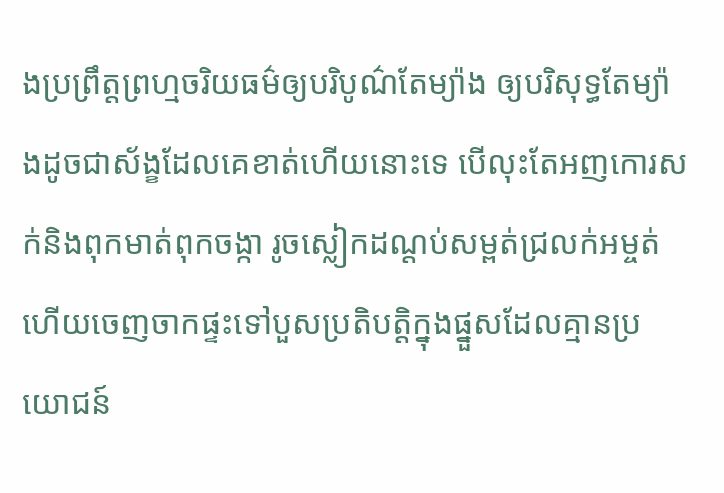ងប្រព្រឹត្តព្រហ្មចរិយធម៌ឲ្យបរិបូណ៌តែម្យ៉ាង ឲ្យបរិសុទ្ធតែម្យ៉ាងដូចជាស័ង្ខដែលគេខាត់ហើយនោះទេ បើលុះតែអញកោរសក់និងពុកមាត់ពុកចង្កា រូចស្លៀកដណ្តប់សម្ពត់ជ្រលក់អម្ចត់ ហើយចេញចាកផ្ទះទៅបួសប្រតិបត្តិក្នុងផ្នួសដែលគ្មានប្រយោជន៍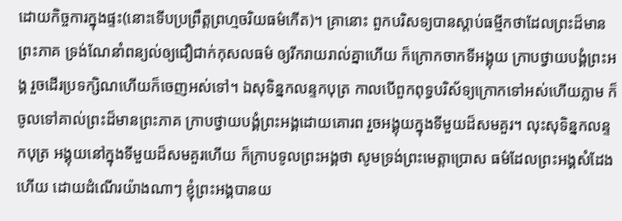ដោយកិច្ចការក្នុងផ្ទះ(នោះទើបប្រព្រឹត្តព្រហ្មចរិយធម៌កើត)។ គ្រានោះ ពួកបរិសទ្យបានស្តាប់ធម្មីកថាដែលព្រះដ៏មានព្រះភាគ ទ្រង់ណែនាំពន្យល់ឲ្យជឿជាក់កុសលធម៌ ឲ្យរីករាយរាល់គ្នាហើយ ក៏ក្រោកចាកទីអង្គុយ ក្រាបថ្វាយបង្គំព្រះអង្គ រួចដើរប្រទក្សិណហើយក៏ចេញអស់ទៅ។ ឯសុទិន្នកលន្ទកបុត្រ កាលបើពួកពុទ្ធបរិស័ទ្យក្រោកទៅអស់ហើយភ្លាម ក៏ចូលទៅគាល់ព្រះដ៏មានព្រះភាគ ក្រាបថ្វាយបង្គំព្រះអង្គដោយគោរព រួចអង្គុយក្នុងទីមួយដ៏សមគួរ។ លុះសុទិន្នកលន្ទកបុត្រ អង្គុយនៅក្នុងទីមួយដ៏សមគួរហើយ ក៏ក្រាបទូលព្រះអង្គថា សូមទ្រង់ព្រះមេត្តាប្រោស ធម៌ដែលព្រះអង្គសំដែងហើយ ដោយដំណើរយ៉ាងណាៗ ខ្ញុំព្រះអង្គបានយ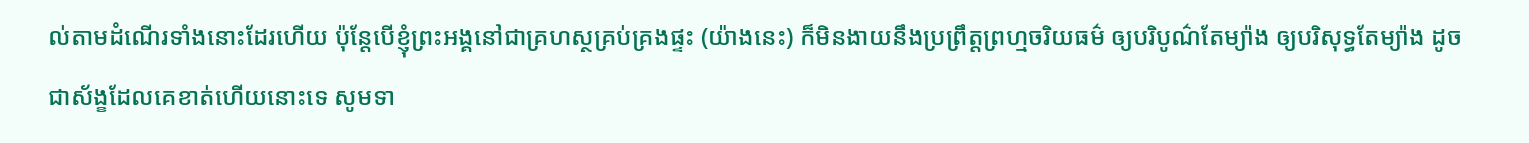ល់តាមដំណើរទាំងនោះដែរហើយ ប៉ុន្តែបើខ្ញុំព្រះអង្គនៅជាគ្រហស្ថគ្រប់គ្រងផ្ទះ (យ៉ាងនេះ) ក៏មិនងាយនឹងប្រព្រឹត្តព្រហ្មចរិយធម៌ ឲ្យបរិបូណ៌តែម្យ៉ាង ឲ្យបរិសុទ្ធតែម្យ៉ាង ដូចជាស័ង្ខដែលគេខាត់ហើយនោះទេ សូមទា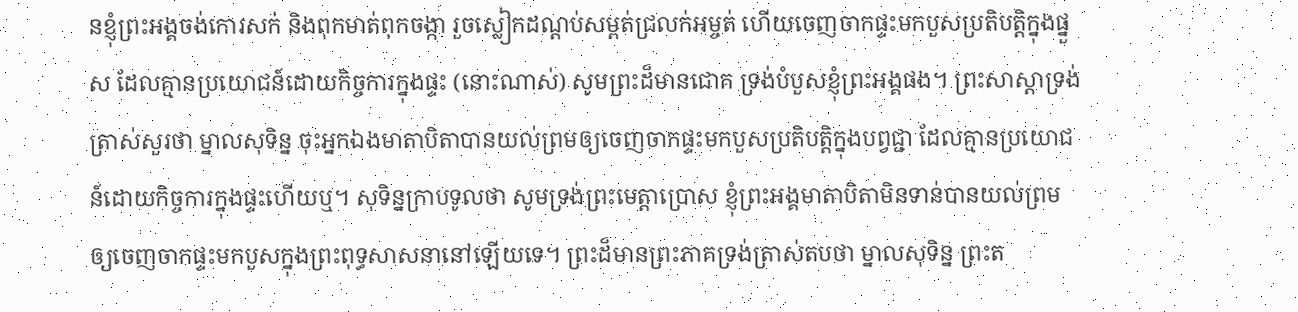នខ្ញុំព្រះអង្គចង់កោរសក់ និងពុកមាត់ពុកចង្កា រួចស្លៀកដណ្តប់សម្ពត់ជ្រលក់អម្ចត់ ហើយចេញចាកផ្ទះមកបួសប្រតិបត្តិក្នុងផ្នួស ដែលគ្មានប្រយោជន៍ដោយកិច្ចការក្នុងផ្ទះ (នោះណាស់) សូមព្រះដ៏មានជោគ ទ្រង់បំបួសខ្ញុំព្រះអង្គផង។ ព្រះសាស្តាទ្រង់ត្រាស់សួរថា ម្នាលសុទិន្ន ចុះអ្នកឯងមាតាបិតាបានយល់ព្រមឲ្យចេញចាកផ្ទះមកបួសប្រតិបត្តិក្នុងបព្វជ្ជា ដែលគ្មានប្រយោជន៍ដោយកិច្ចការក្នុងផ្ទះហើយឬ។ សុទិន្នក្រាបទូលថា សូមទ្រង់ព្រះមេត្តាប្រោស ខ្ញុំព្រះអង្គមាតាបិតាមិនទាន់បានយល់ព្រមឲ្យចេញចាកផ្ទះមកបួសក្នុងព្រះពុទ្ធសាសនានៅឡើយទេ។ ព្រះដ៏មានព្រះភាគទ្រង់ត្រាស់តបថា ម្នាលសុទិន្ន ព្រះត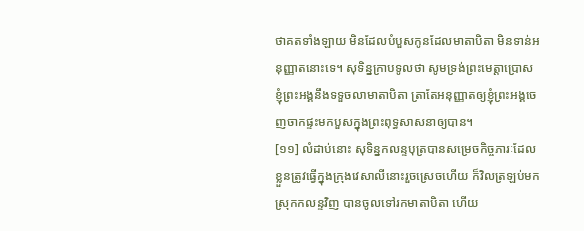ថាគតទាំងឡាយ មិនដែលបំបួសកូនដែលមាតាបិតា មិនទាន់អនុញ្ញាតនោះទេ។ សុទិន្នក្រាបទូលថា សូមទ្រង់ព្រះមេត្តាប្រោស ខ្ញុំព្រះអង្គនឹងទទួចលាមាតាបិតា ត្រាតែអនុញ្ញាតឲ្យខ្ញុំព្រះអង្គចេញចាកផ្ទះមកបួសក្នុងព្រះពុទ្ធសាសនាឲ្យបាន។
[១១] លំដាប់នោះ សុទិន្នកលន្ទបុត្របានសម្រេចកិច្ចភារៈដែលខ្លួនត្រូវធ្វើក្នុងក្រុងវេសាលីនោះរួចស្រេចហើយ ក៏វិលត្រឡប់មកស្រុកកលន្ទវិញ បានចូលទៅរកមាតាបិតា ហើយ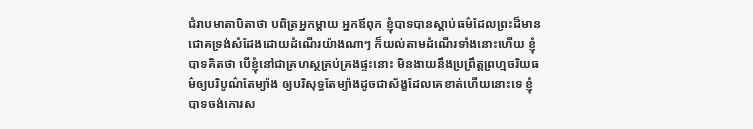ជំរាបមាតាបិតាថា បពិត្រអ្នកម្តាយ អ្នកឪពុក ខ្ញុំបាទបានស្តាប់ធម៌ដែលព្រះដ៏មានជោគទ្រង់សំដែងដោយដំណើរយ៉ាងណាៗ ក៏យល់តាមដំណើរទាំងនោះហើយ ខ្ញុំបាទគិតថា បើខ្ញុំនៅជាគ្រហស្ថគ្រប់គ្រងផ្ទះនោះ មិនងាយនឹងប្រព្រឹត្តព្រហ្មចរិយធម៌ឲ្យបរិបូណ៌តែម្យ៉ាង ឲ្យបរិសុទ្ធតែម្យ៉ាងដូចជាស័ង្ខដែលគេខាត់ហើយនោះទេ ខ្ញុំបាទចង់កោរស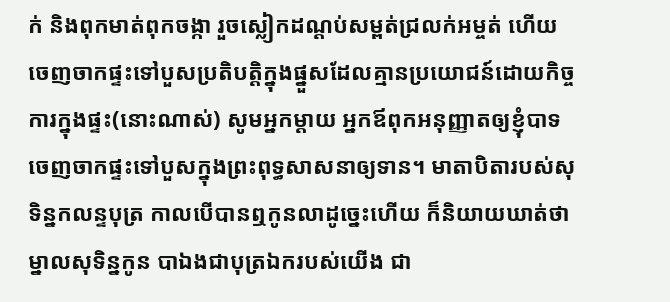ក់ និងពុកមាត់ពុកចង្កា រួចស្លៀកដណ្តប់សម្ពត់ជ្រលក់អម្ចត់ ហើយចេញចាកផ្ទះទៅបួសប្រតិបត្តិក្នុងផ្នួសដែលគ្មានប្រយោជន៍ដោយកិច្ចការក្នុងផ្ទះ(នោះណាស់) សូមអ្នកម្តាយ អ្នកឪពុកអនុញ្ញាតឲ្យខ្ញុំបាទចេញចាកផ្ទះទៅបួសក្នុងព្រះពុទ្ធសាសនាឲ្យទាន។ មាតាបិតារបស់សុទិន្នកលន្ទបុត្រ កាលបើបានឮកូនលាដូច្នេះហើយ ក៏និយាយឃាត់ថា ម្នាលសុទិន្នកូន បាឯងជាបុត្រឯករបស់យើង ជា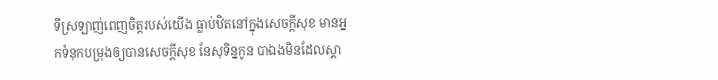ទីស្រឡាញ់ពេញចិត្តរបស់យើង ធ្លាប់ឋិតនៅក្នុងសេចក្តីសុខ មានអ្នកទំនុកបម្រុងឲ្យបានសេចក្តីសុខ នែសុទិន្នកូន បាឯងមិនដែលស្គា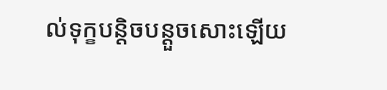ល់ទុក្ខបន្តិចបន្តួចសោះឡើយ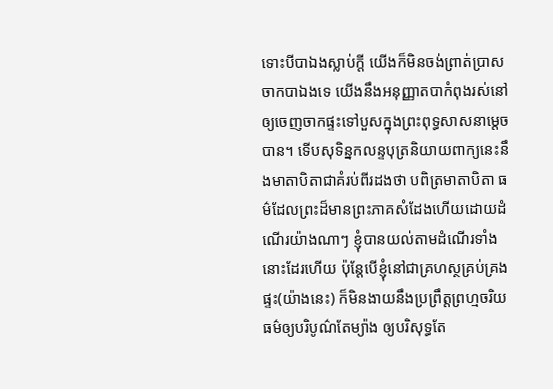ទោះបីបាឯងស្លាប់ក្តី យើងក៏មិនចង់ព្រាត់ប្រាសចាកបាឯងទេ យើងនឹងអនុញ្ញាតបាកំពុងរស់នៅឲ្យចេញចាកផ្ទះទៅបួសក្នុងព្រះពុទ្ធសាសនាម្តេចបាន។ ទើបសុទិន្នកលន្ទបុត្រនិយាយពាក្យនេះនឹងមាតាបិតាជាគំរប់ពីរដងថា បពិត្រមាតាបិតា ធម៌ដែលព្រះដ៏មានព្រះភាគសំដែងហើយដោយដំណើរយ៉ាងណាៗ ខ្ញុំបានយល់តាមដំណើរទាំងនោះដែរហើយ ប៉ុន្តែបើខ្ញុំនៅជាគ្រហស្ថគ្រប់គ្រងផ្ទះ(យ៉ាងនេះ) ក៏មិនងាយនឹងប្រព្រឹត្តព្រហ្មចរិយធម៌ឲ្យបរិបូណ៌តែម្យ៉ាង ឲ្យបរិសុទ្ធតែ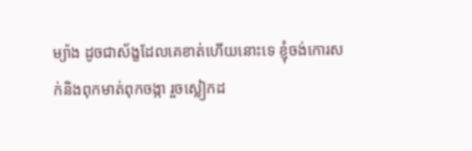ម្យ៉ាង ដូចជាស័ង្ខដែលគេខាត់ហើយនោះទេ ខ្ញុំចង់កោរសក់និងពុកមាត់ពុកចង្កា រួចស្លៀកដ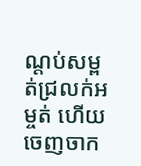ណ្តប់សម្ពត់ជ្រលក់អម្ចត់ ហើយចេញចាក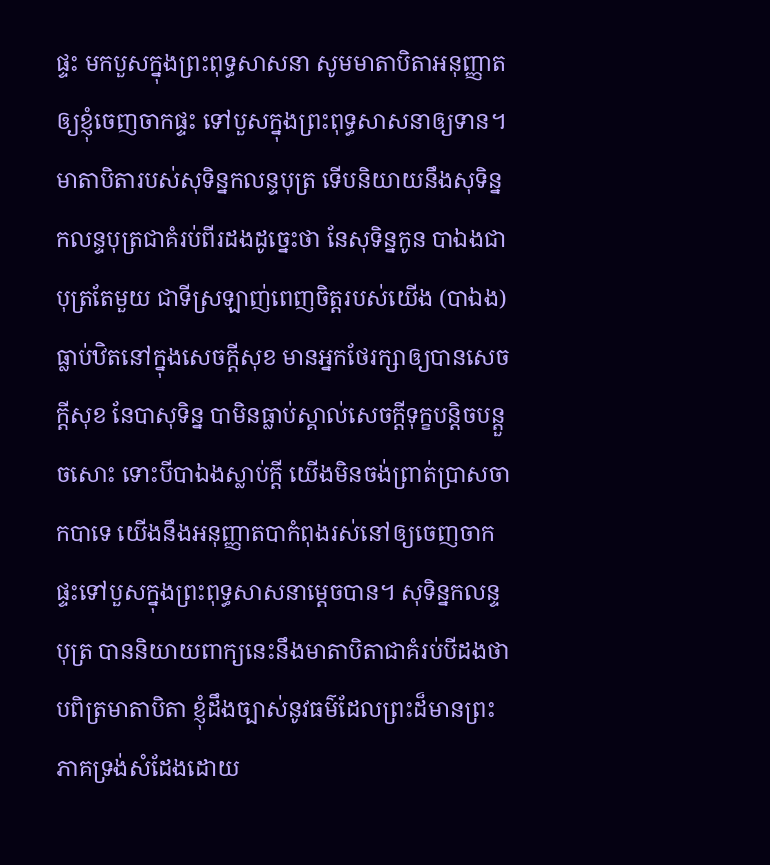ផ្ទះ មកបួសក្នុងព្រះពុទ្ធសាសនា សូមមាតាបិតាអនុញ្ញាតឲ្យខ្ញុំចេញចាកផ្ទះ ទៅបួសក្នុងព្រះពុទ្ធសាសនាឲ្យទាន។ មាតាបិតារបស់សុទិន្នកលន្ទបុត្រ ទើបនិយាយនឹងសុទិន្នកលន្ទបុត្រជាគំរប់ពីរដងដូច្នេះថា នែសុទិន្នកូន បាឯងជាបុត្រតែមួយ ជាទីស្រឡាញ់ពេញចិត្តរបស់យើង (បាឯង) ធ្លាប់ឋិតនៅក្នុងសេចក្តីសុខ មានអ្នកថែរក្សាឲ្យបានសេចក្តីសុខ នែបាសុទិន្ន បាមិនធ្លាប់ស្គាល់សេចក្តីទុក្ខបន្តិចបន្តួចសោះ ទោះបីបាឯងស្លាប់ក្តី យើងមិនចង់ព្រាត់ប្រាសចាកបាទេ យើងនឹងអនុញ្ញាតបាកំពុងរស់នៅឲ្យចេញចាកផ្ទះទៅបួសក្នុងព្រះពុទ្ធសាសនាម្តេចបាន។ សុទិន្នកលន្ទបុត្រ បាននិយាយពាក្យនេះនឹងមាតាបិតាជាគំរប់បីដងថា បពិត្រមាតាបិតា ខ្ញុំដឹងច្បាស់នូវធម៌ដែលព្រះដ៏មានព្រះភាគទ្រង់សំដែងដោយ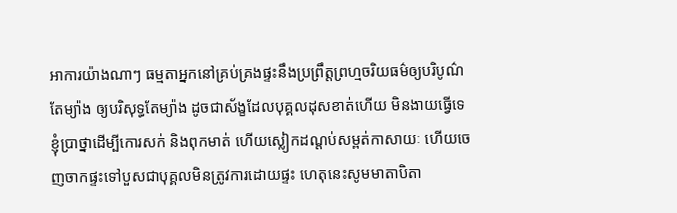អាការយ៉ាងណាៗ ធម្មតាអ្នកនៅគ្រប់គ្រងផ្ទះនឹងប្រព្រឹត្តព្រហ្មចរិយធម៌ឲ្យបរិបូណ៌តែម្យ៉ាង ឲ្យបរិសុទ្ធតែម្យ៉ាង ដូចជាស័ង្ខដែលបុគ្គលដុសខាត់ហើយ មិនងាយធ្វើទេ ខ្ញុំប្រាថ្នាដើម្បីកោរសក់ និងពុកមាត់ ហើយស្លៀកដណ្តប់សម្ពត់កាសាយៈ ហើយចេញចាកផ្ទះទៅបួសជាបុគ្គលមិនត្រូវការដោយផ្ទះ ហេតុនេះសូមមាតាបិតា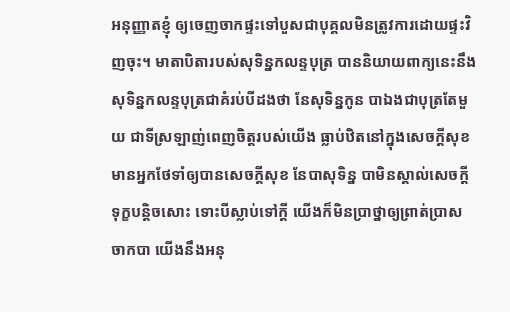អនុញ្ញាតខ្ញុំ ឲ្យចេញចាកផ្ទះទៅបួសជាបុគ្គលមិនត្រូវការដោយផ្ទះវិញចុះ។ មាតាបិតារបស់សុទិន្នកលន្ទបុត្រ បាននិយាយពាក្យនេះនឹងសុទិន្នកលន្ទបុត្រជាគំរប់បីដងថា នែសុទិន្នកូន បាឯងជាបុត្រតែមួយ ជាទីស្រឡាញ់ពេញចិត្តរបស់យើង ធ្លាប់ឋិតនៅក្នុងសេចក្តីសុខ មានអ្នកថែទាំឲ្យបានសេចក្តីសុខ នែបាសុទិន្ន បាមិនស្គាល់សេចក្តីទុក្ខបន្តិចសោះ ទោះបីស្លាប់ទៅក្តី យើងក៏មិនប្រាថ្នាឲ្យព្រាត់ប្រាសចាកបា យើងនឹងអនុ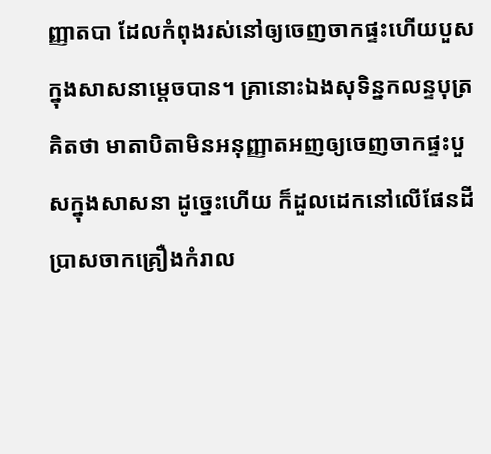ញ្ញាតបា ដែលកំពុងរស់នៅឲ្យចេញចាកផ្ទះហើយបួសក្នុងសាសនាម្តេចបាន។ គ្រានោះឯងសុទិន្នកលន្ទបុត្រគិតថា មាតាបិតាមិនអនុញ្ញាតអញឲ្យចេញចាកផ្ទះបួសក្នុងសាសនា ដូច្នេះហើយ ក៏ដួលដេកនៅលើផែនដី ប្រាសចាកគ្រឿងកំរាល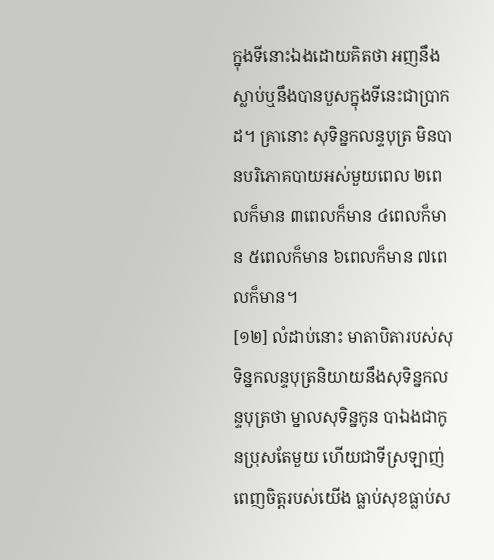ក្នុងទីនោះឯងដោយគិតថា អញនឹងស្លាប់ឬនឹងបានបួសក្នុងទីនេះជាប្រាកដ។ គ្រានោះ សុទិន្នកលន្ទបុត្រ មិនបានបរិភោគបាយអស់មួយពេល ២ពេលក៏មាន ៣ពេលក៏មាន ៤ពេលក៏មាន ៥ពេលក៏មាន ៦ពេលក៏មាន ៧ពេលក៏មាន។
[១២] លំដាប់នោះ មាតាបិតារបស់សុទិន្នកលន្ទបុត្រនិយាយនឹងសុទិន្នកលន្ទបុត្រថា ម្នាលសុទិន្នកូន បាឯងជាកូនប្រុសតែមួយ ហើយជាទីស្រឡាញ់ពេញចិត្តរបស់យើង ធ្លាប់សុខធ្លាប់ស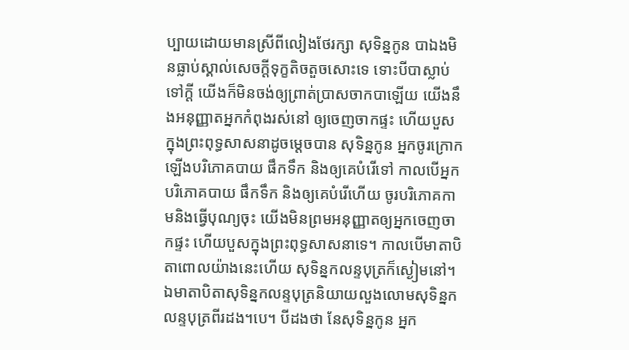ប្បាយដោយមានស្រីពីលៀងថែរក្សា សុទិន្នកូន បាឯងមិនធ្លាប់ស្គាល់សេចក្តីទុក្ខតិចតួចសោះទេ ទោះបីបាស្លាប់ទៅក្តី យើងក៏មិនចង់ឲ្យព្រាត់ប្រាសចាកបាឡើយ យើងនឹងអនុញ្ញាតអ្នកកំពុងរស់នៅ ឲ្យចេញចាកផ្ទះ ហើយបួសក្នុងព្រះពុទ្ធសាសនាដូចម្តេចបាន សុទិន្នកូន អ្នកចូរក្រោកឡើងបរិភោគបាយ ផឹកទឹក និងឲ្យគេបំរើទៅ កាលបើអ្នកបរិភោគបាយ ផឹកទឹក និងឲ្យគេបំរើហើយ ចូរបរិភោគកាមនិងធ្វើបុណ្យចុះ យើងមិនព្រមអនុញ្ញាតឲ្យអ្នកចេញចាកផ្ទះ ហើយបួសក្នុងព្រះពុទ្ធសាសនាទេ។ កាលបើមាតាបិតាពោលយ៉ាងនេះហើយ សុទិន្នកលន្ទបុត្រក៏ស្ងៀមនៅ។ ឯមាតាបិតាសុទិន្នកលន្ទបុត្រនិយាយលួងលោមសុទិន្នកលន្ទបុត្រពីរដង។បេ។ បីដងថា នែសុទិន្នកូន អ្នក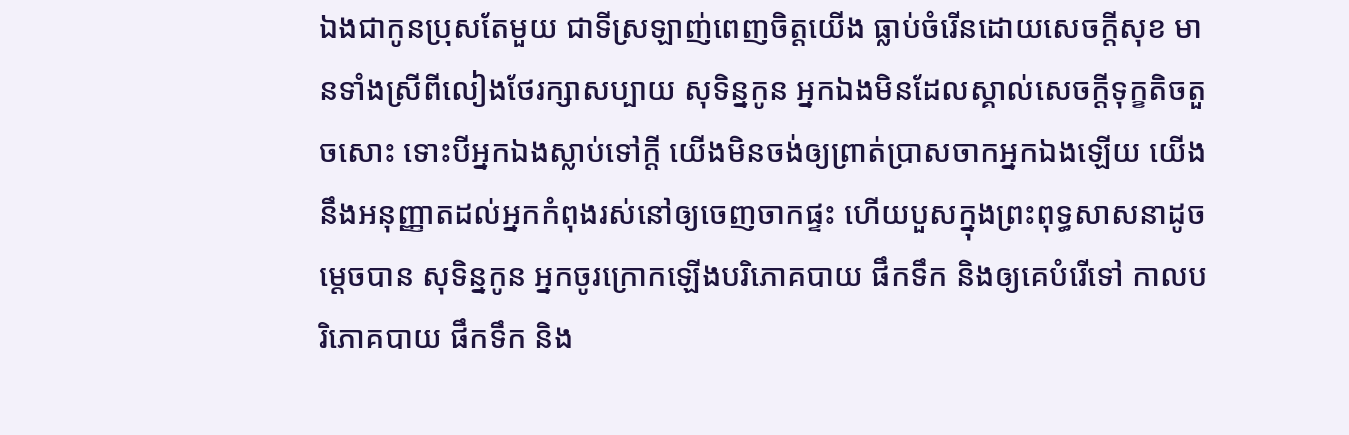ឯងជាកូនប្រុសតែមួយ ជាទីស្រឡាញ់ពេញចិត្តយើង ធ្លាប់ចំរើនដោយសេចក្តីសុខ មានទាំងស្រីពីលៀងថែរក្សាសប្បាយ សុទិន្នកូន អ្នកឯងមិនដែលស្គាល់សេចក្តីទុក្ខតិចតួចសោះ ទោះបីអ្នកឯងស្លាប់ទៅក្តី យើងមិនចង់ឲ្យព្រាត់ប្រាសចាកអ្នកឯងឡើយ យើងនឹងអនុញ្ញាតដល់អ្នកកំពុងរស់នៅឲ្យចេញចាកផ្ទះ ហើយបួសក្នុងព្រះពុទ្ធសាសនាដូចម្តេចបាន សុទិន្នកូន អ្នកចូរក្រោកឡើងបរិភោគបាយ ផឹកទឹក និងឲ្យគេបំរើទៅ កាលបរិភោគបាយ ផឹកទឹក និង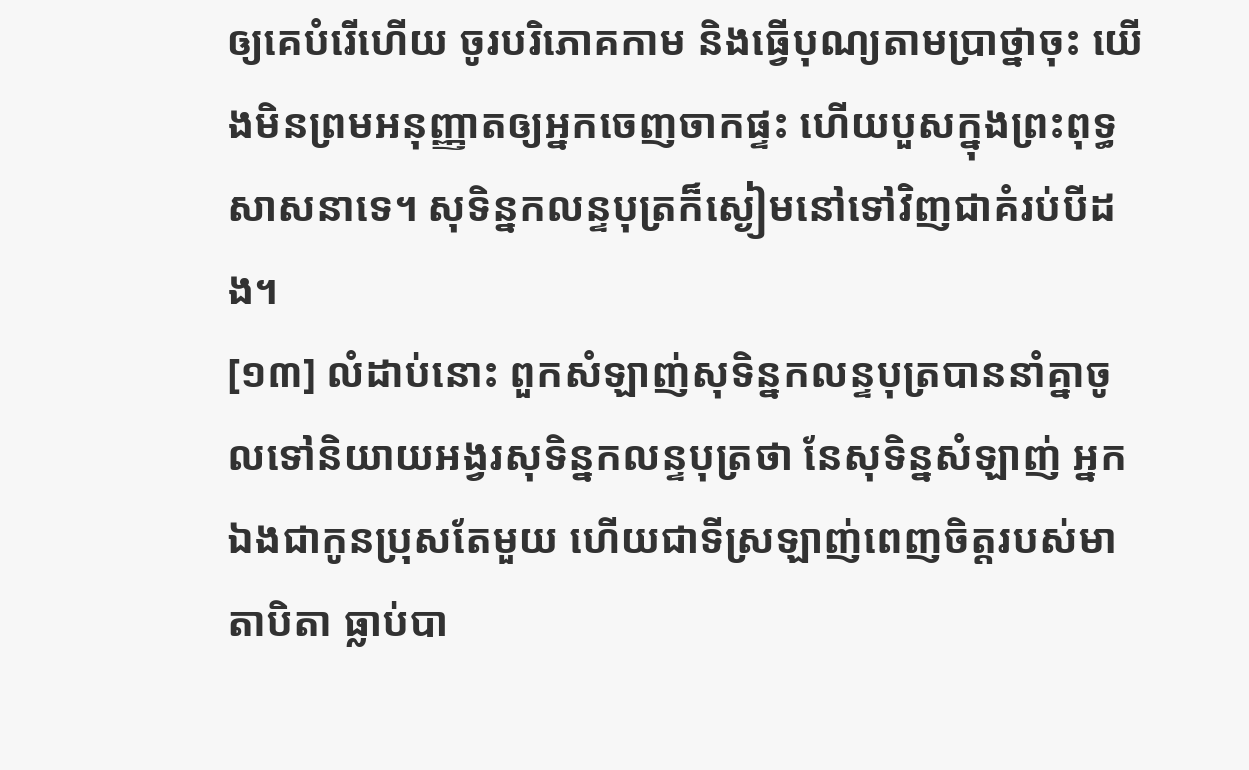ឲ្យគេបំរើហើយ ចូរបរិភោគកាម និងធ្វើបុណ្យតាមប្រាថ្នាចុះ យើងមិនព្រមអនុញ្ញាតឲ្យអ្នកចេញចាកផ្ទះ ហើយបួសក្នុងព្រះពុទ្ធសាសនាទេ។ សុទិន្នកលន្ទបុត្រក៏ស្ងៀមនៅទៅវិញជាគំរប់បីដង។
[១៣] លំដាប់នោះ ពួកសំឡាញ់សុទិន្នកលន្ទបុត្របាននាំគ្នាចូលទៅនិយាយអង្វរសុទិន្នកលន្ទបុត្រថា នែសុទិន្នសំឡាញ់ អ្នកឯងជាកូនប្រុសតែមួយ ហើយជាទីស្រឡាញ់ពេញចិត្តរបស់មាតាបិតា ធ្លាប់បា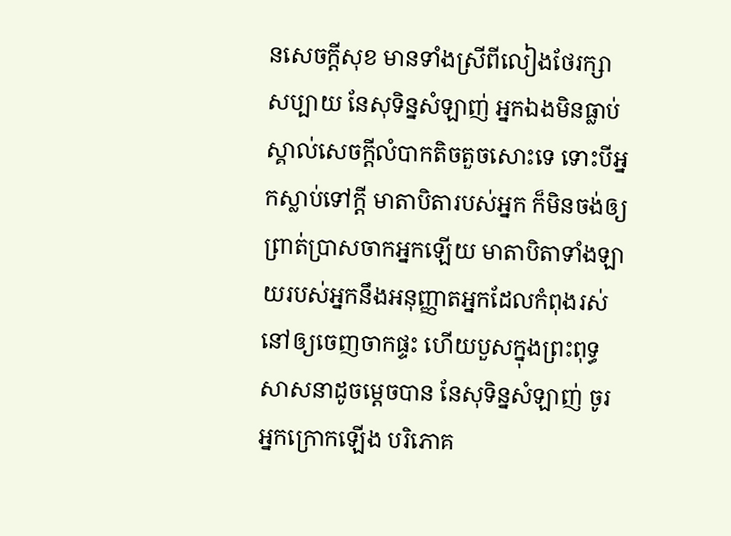នសេចក្តីសុខ មានទាំងស្រីពីលៀងថែរក្សាសប្បាយ នែសុទិន្នសំឡាញ់ អ្នកឯងមិនធ្លាប់ស្គាល់សេចក្តីលំបាកតិចតួចសោះទេ ទោះបីអ្នកស្លាប់ទៅក្តី មាតាបិតារបស់អ្នក ក៏មិនចង់ឲ្យព្រាត់ប្រាសចាកអ្នកឡើយ មាតាបិតាទាំងឡាយរបស់អ្នកនឹងអនុញ្ញាតអ្នកដែលកំពុងរស់នៅឲ្យចេញចាកផ្ទះ ហើយបួសក្នុងព្រះពុទ្ធសាសនាដូចម្តេចបាន នែសុទិន្នសំឡាញ់ ចូរអ្នកក្រោកឡើង បរិភោគ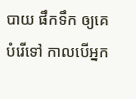បាយ ផឹកទឹក ឲ្យគេបំរើទៅ កាលបើអ្នក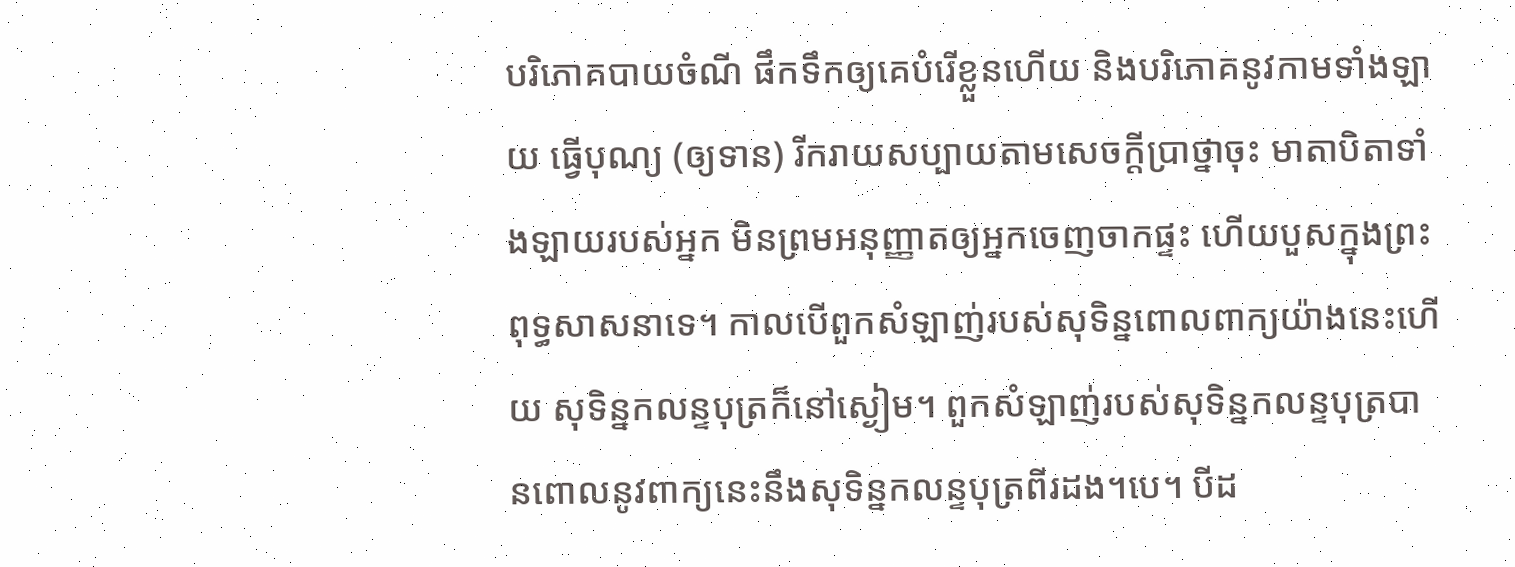បរិភោគបាយចំណី ផឹកទឹកឲ្យគេបំរើខ្លួនហើយ និងបរិភោគនូវកាមទាំងឡាយ ធ្វើបុណ្យ (ឲ្យទាន) រីករាយសប្បាយតាមសេចក្តីប្រាថ្នាចុះ មាតាបិតាទាំងឡាយរបស់អ្នក មិនព្រមអនុញ្ញាតឲ្យអ្នកចេញចាកផ្ទះ ហើយបួសក្នុងព្រះពុទ្ធសាសនាទេ។ កាលបើពួកសំឡាញ់របស់សុទិន្នពោលពាក្យយ៉ាងនេះហើយ សុទិន្នកលន្ទបុត្រក៏នៅស្ងៀម។ ពួកសំឡាញ់របស់សុទិន្នកលន្ទបុត្របានពោលនូវពាក្យនេះនឹងសុទិន្នកលន្ទបុត្រពីរដង។បេ។ បីដ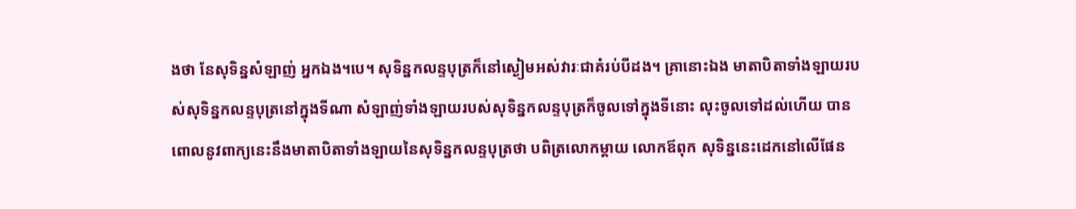ងថា នែសុទិន្នសំឡាញ់ អ្នកឯង។បេ។ សុទិន្នកលន្ទបុត្រក៏នៅស្ងៀមអស់វារៈជាគំរប់បីដង។ គ្រានោះឯង មាតាបិតាទាំងឡាយរបស់សុទិន្នកលន្ទបុត្រនៅក្នុងទីណា សំឡាញ់ទាំងឡាយរបស់សុទិន្នកលន្ទបុត្រក៏ចូលទៅក្នុងទីនោះ លុះចូលទៅដល់ហើយ បានពោលនូវពាក្យនេះនឹងមាតាបិតាទាំងឡាយនៃសុទិន្នកលន្ទបុត្រថា បពិត្រលោកម្តាយ លោកឪពុក សុទិន្ននេះដេកនៅលើផែន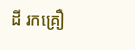ដី រកគ្រឿ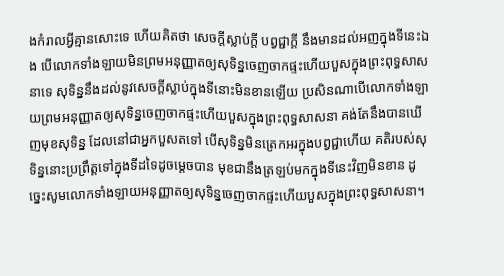ងកំរាលអ្វីគ្មានសោះទេ ហើយគិតថា សេចក្តីស្លាប់ក្តី បព្វជ្ជាក្តី នឹងមានដល់អញក្នុងទីនេះឯង បើលោកទាំងឡាយមិនព្រមអនុញ្ញាតឲ្យសុទិន្នចេញចាកផ្ទះហើយបួសក្នុងព្រះពុទ្ធសាសនាទេ សុទិន្ននឹងដល់នូវសេចក្តីស្លាប់ក្នុងទីនោះមិនខានឡើយ ប្រសិនណាបើលោកទាំងឡាយព្រមអនុញ្ញាតឲ្យសុទិន្នចេញចាកផ្ទះហើយបួសក្នុងព្រះពុទ្ធសាសនា គង់តែនឹងបានឃើញមុខសុទិន្ន ដែលនៅជាអ្នកបួសតទៅ បើសុទិន្នមិនត្រេកអរក្នុងបព្វជ្ជាហើយ គតិរបស់សុទិន្ននោះប្រព្រឹត្តទៅក្នុងទីដទៃដូចម្តេចបាន មុខជានឹងត្រឡប់មកក្នុងទីនេះវិញមិនខាន ដូច្នេះសូមលោកទាំងឡាយអនុញ្ញាតឲ្យសុទិន្នចេញចាកផ្ទះហើយបួសក្នុងព្រះពុទ្ធសាសនា។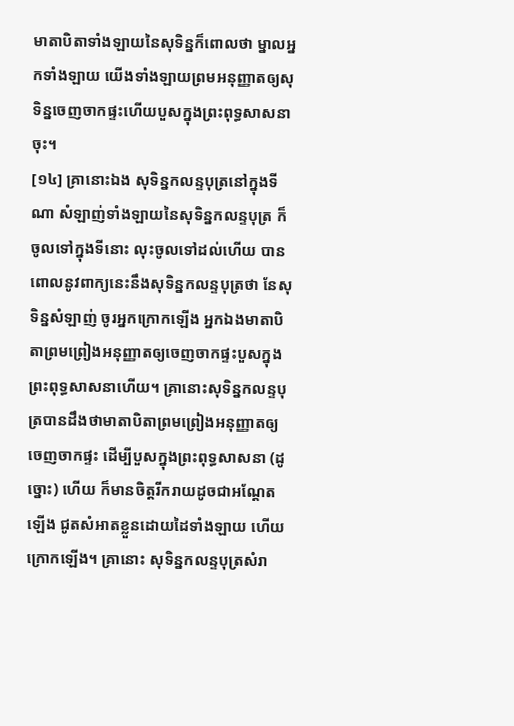មាតាបិតាទាំងឡាយនៃសុទិន្នក៏ពោលថា ម្នាលអ្នកទាំងឡាយ យើងទាំងឡាយព្រមអនុញ្ញាតឲ្យសុទិន្នចេញចាកផ្ទះហើយបួសក្នុងព្រះពុទ្ធសាសនាចុះ។
[១៤] គ្រានោះឯង សុទិន្នកលន្ទបុត្រនៅក្នុងទីណា សំឡាញ់ទាំងឡាយនៃសុទិន្នកលន្ទបុត្រ ក៏ចូលទៅក្នុងទីនោះ លុះចូលទៅដល់ហើយ បានពោលនូវពាក្យនេះនឹងសុទិន្នកលន្ទបុត្រថា នែសុទិន្នសំឡាញ់ ចូរអ្នកក្រោកឡើង អ្នកឯងមាតាបិតាព្រមព្រៀងអនុញ្ញាតឲ្យចេញចាកផ្ទះបួសក្នុងព្រះពុទ្ធសាសនាហើយ។ គ្រានោះសុទិន្នកលន្ទបុត្របានដឹងថាមាតាបិតាព្រមព្រៀងអនុញ្ញាតឲ្យចេញចាកផ្ទះ ដើម្បីបួសក្នុងព្រះពុទ្ធសាសនា (ដូច្នោះ) ហើយ ក៏មានចិត្តរីករាយដូចជាអណ្តែតឡើង ជូតសំអាតខ្លួនដោយដៃទាំងឡាយ ហើយក្រោកឡើង។ គ្រានោះ សុទិន្នកលន្ទបុត្រសំរា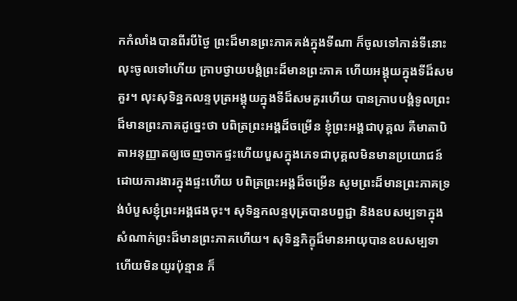កកំលាំងបានពីរបីថ្ងៃ ព្រះដ៏មានព្រះភាគគង់ក្នុងទីណា ក៏ចូលទៅកាន់ទីនោះ លុះចូលទៅហើយ ក្រាបថ្វាយបង្គំព្រះដ៏មានព្រះភាគ ហើយអង្គុយក្នុងទីដ៏សមគួរ។ លុះសុទិន្នកលន្ទបុត្រអង្គុយក្នុងទីដ៏សមគួរហើយ បានក្រាបបង្គំទូលព្រះដ៏មានព្រះភាគដូច្នេះថា បពិត្រព្រះអង្គដ៏ចម្រើន ខ្ញុំព្រះអង្គជាបុគ្គល គឺមាតាបិតាអនុញ្ញាតឲ្យចេញចាកផ្ទះហើយបួសក្នុងភេទជាបុគ្គលមិនមានប្រយោជន៍ដោយការងារក្នុងផ្ទះហើយ បពិត្រព្រះអង្គដ៏ចម្រើន សូមព្រះដ៏មានព្រះភាគទ្រង់បំបួសខ្ញុំព្រះអង្គផងចុះ។ សុទិន្នកលន្ទបុត្របានបព្វជ្ជា និងឧបសម្បទាក្នុងសំណាក់ព្រះដ៏មានព្រះភាគហើយ។ សុទិន្នភិក្ខុដ៏មានអាយុបានឧបសម្បទាហើយមិនយូរប៉ុន្មាន ក៏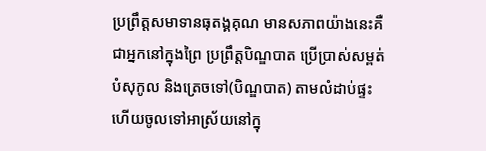ប្រព្រឹត្តសមាទានធុតង្គគុណ មានសភាពយ៉ាងនេះគឺ ជាអ្នកនៅក្នុងព្រៃ ប្រព្រឹត្តបិណ្ឌបាត ប្រើប្រាស់សម្ពត់បំសុកូល និងត្រេចទៅ(បិណ្ឌបាត) តាមលំដាប់ផ្ទះ ហើយចូលទៅអាស្រ័យនៅក្នុ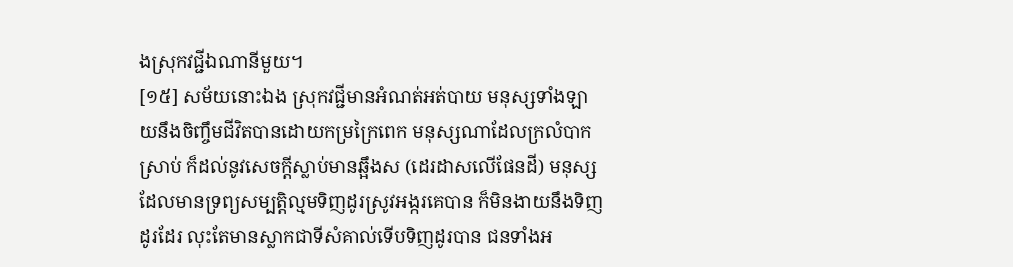ងស្រុកវជ្ជីឯណានីមួយ។
[១៥] សម័យនោះឯង ស្រុកវជ្ជីមានអំណត់អត់បាយ មនុស្សទាំងឡាយនឹងចិញ្ចឹមជីវិតបានដោយកម្រក្រៃពេក មនុស្សណាដែលក្រលំបាកស្រាប់ ក៏ដល់នូវសេចក្តីស្លាប់មានឆ្អឹងស (ដេរដាសលើផែនដី) មនុស្សដែលមានទ្រព្យសម្បត្តិល្មមទិញដូរស្រូវអង្ករគេបាន ក៏មិនងាយនឹងទិញដូរដែរ លុះតែមានស្លាកជាទីសំគាល់ទើបទិញដូរបាន ជនទាំងអ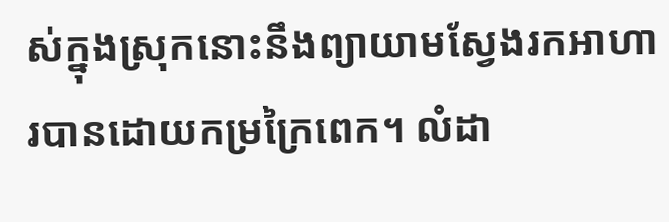ស់ក្នុងស្រុកនោះនឹងព្យាយាមស្វែងរកអាហារបានដោយកម្រក្រៃពេក។ លំដា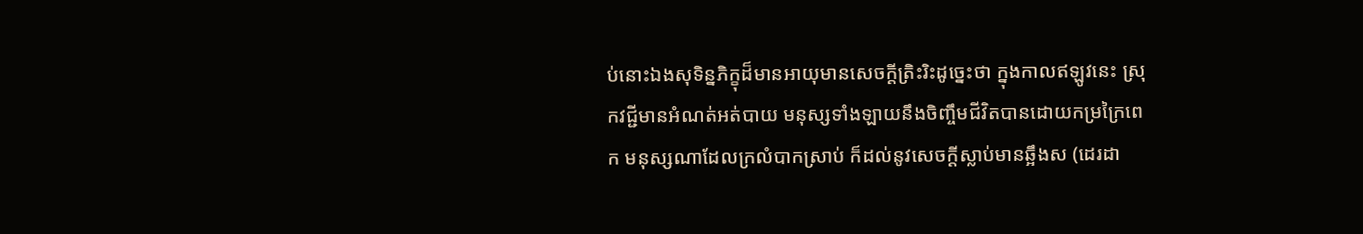ប់នោះឯងសុទិន្នភិក្ខុដ៏មានអាយុមានសេចក្តីត្រិះរិះដូច្នេះថា ក្នុងកាលឥឡូវនេះ ស្រុកវជ្ជីមានអំណត់អត់បាយ មនុស្សទាំងឡាយនឹងចិញ្ចឹមជីវិតបានដោយកម្រក្រៃពេក មនុស្សណាដែលក្រលំបាកស្រាប់ ក៏ដល់នូវសេចក្តីស្លាប់មានឆ្អឹងស (ដេរដា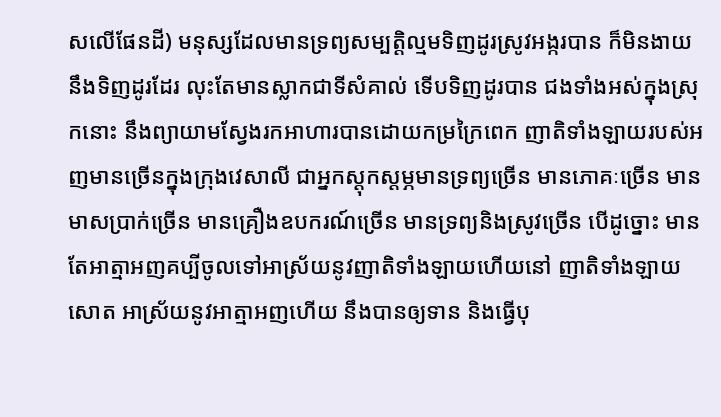សលើផែនដី) មនុស្សដែលមានទ្រព្យសម្បត្តិល្មមទិញដូរស្រូវអង្ករបាន ក៏មិនងាយនឹងទិញដូរដែរ លុះតែមានស្លាកជាទីសំគាល់ ទើបទិញដូរបាន ជងទាំងអស់ក្នុងស្រុកនោះ នឹងព្យាយាមស្វែងរកអាហារបានដោយកម្រក្រៃពេក ញាតិទាំងឡាយរបស់អញមានច្រើនក្នុងក្រុងវេសាលី ជាអ្នកស្តុកស្តម្ភមានទ្រព្យច្រើន មានភោគៈច្រើន មានមាសប្រាក់ច្រើន មានគ្រឿងឧបករណ៍ច្រើន មានទ្រព្យនិងស្រូវច្រើន បើដូច្នោះ មានតែអាត្មាអញគប្បីចូលទៅអាស្រ័យនូវញាតិទាំងឡាយហើយនៅ ញាតិទាំងឡាយសោត អាស្រ័យនូវអាត្មាអញហើយ នឹងបានឲ្យទាន និងធ្វើបុ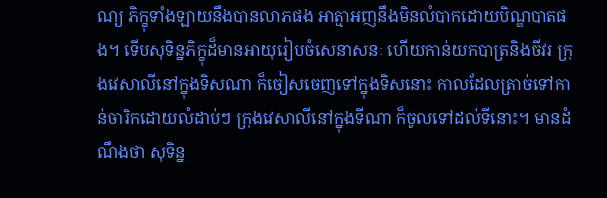ណ្យ ភិក្ខុទាំងឡាយនឹងបានលាភផង អាត្មាអញនឹងមិនលំបាកដោយបិណ្ឌបាតផង។ ទើបសុទិន្នភិក្ខុដ៏មានអាយុរៀបចំសេនាសនៈ ហើយកាន់យកបាត្រនិងចីវរ ក្រុងវេសាលីនៅក្នុងទិសណា ក៏ចៀសចេញទៅក្នុងទិសនោះ កាលដែលត្រាច់ទៅកាន់ចារិកដោយលំដាប់ៗ ក្រុងវេសាលីនៅក្នុងទីណា ក៏ចូលទៅដល់ទីនោះ។ មានដំណឹងថា សុទិន្ន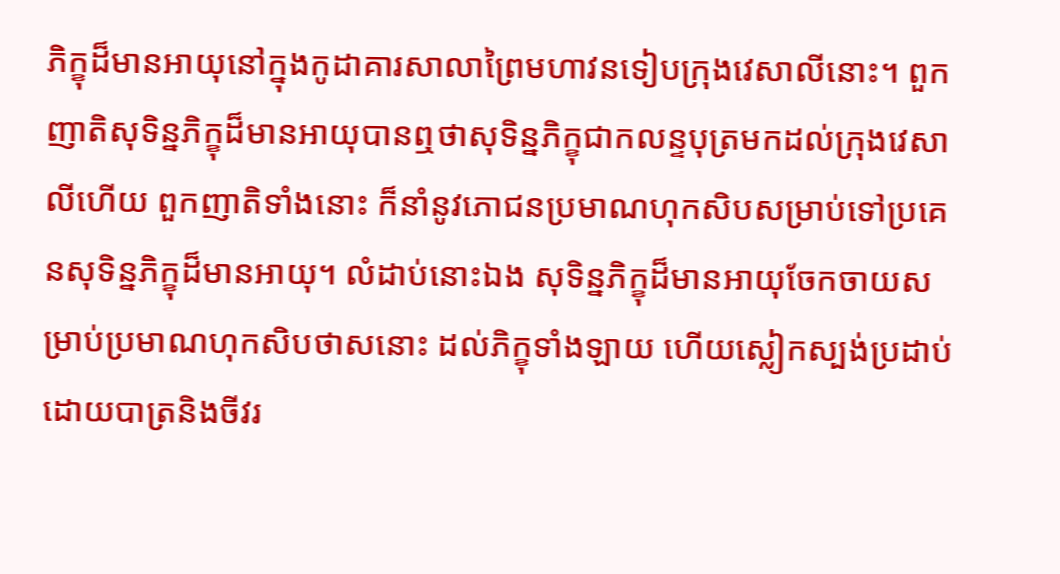ភិក្ខុដ៏មានអាយុនៅក្នុងកូដាគារសាលាព្រៃមហាវនទៀបក្រុងវេសាលីនោះ។ ពួកញាតិសុទិន្នភិក្ខុដ៏មានអាយុបានឮថាសុទិន្នភិក្ខុជាកលន្ទបុត្រមកដល់ក្រុងវេសាលីហើយ ពួកញាតិទាំងនោះ ក៏នាំនូវភោជនប្រមាណហុកសិបសម្រាប់ទៅប្រគេនសុទិន្នភិក្ខុដ៏មានអាយុ។ លំដាប់នោះឯង សុទិន្នភិក្ខុដ៏មានអាយុចែកចាយសម្រាប់ប្រមាណហុកសិបថាសនោះ ដល់ភិក្ខុទាំងឡាយ ហើយស្លៀកស្បង់ប្រដាប់ដោយបាត្រនិងចីវរ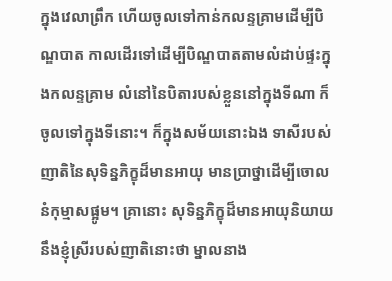ក្នុងវេលាព្រឹក ហើយចូលទៅកាន់កលន្ទគ្រាមដើម្បីបិណ្ឌបាត កាលដើរទៅដើម្បីបិណ្ឌបាតតាមលំដាប់ផ្ទះក្នុងកលន្ទគ្រាម លំនៅនៃបិតារបស់ខ្លួននៅក្នុងទីណា ក៏ចូលទៅក្នុងទីនោះ។ ក៏ក្នុងសម័យនោះឯង ទាសីរបស់ញាតិនៃសុទិន្នភិក្ខុដ៏មានអាយុ មានប្រាថ្នាដើម្បីចោលនំកុម្មាសផ្អូម។ គ្រានោះ សុទិន្នភិក្ខុដ៏មានអាយុនិយាយនឹងខ្ញុំស្រីរបស់ញាតិនោះថា ម្នាលនាង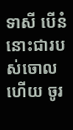ទាសី បើនំនោះជារបស់ចោលហើយ ចូរ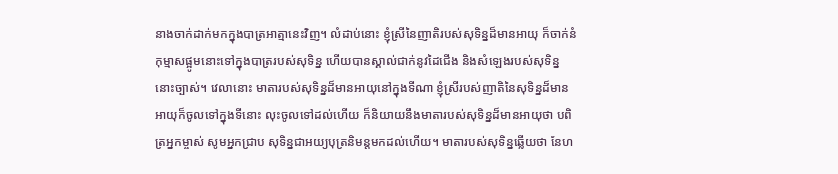នាងចាក់ដាក់មកក្នុងបាត្រអាត្មានេះវិញ។ លំដាប់នោះ ខ្ញុំស្រីនៃញាតិរបស់សុទិន្នដ៏មានអាយុ ក៏ចាក់នំកុម្មាសផ្អូមនោះទៅក្នុងបាត្ររបស់សុទិន្ន ហើយបានស្គាល់ជាក់នូវដៃជើង និងសំឡេងរបស់សុទិន្ននោះច្បាស់។ វេលានោះ មាតារបស់សុទិន្នដ៏មានអាយុនៅក្នុងទីណា ខ្ញុំស្រីរបស់ញាតិនៃសុទិន្នដ៏មានអាយុក៏ចូលទៅក្នុងទីនោះ លុះចូលទៅដល់ហើយ ក៏និយាយនឹងមាតារបស់សុទិន្នដ៏មានអាយុថា បពិត្រអ្នកម្ចាស់ សូមអ្នកជ្រាប សុទិន្នជាអយ្យបុត្រនិមន្តមកដល់ហើយ។ មាតារបស់សុទិន្នឆ្លើយថា នែហ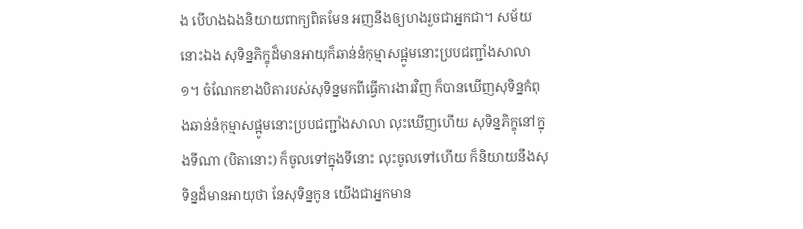ង បើហងឯងនិយាយពាក្យពិតមែន អញនឹងឲ្យហងរួចជាអ្នកជា។ សម័យនោះឯង សុទិន្នភិក្ខុដ៏មានអាយុក៏ឆាន់នំកុម្មាសផ្អូមនោះប្របជញ្ជាំងសាលា១។ ចំណែកខាងបិតារបស់សុទិន្នមកពីធ្វើការងារវិញ ក៏បានឃើញសុទិន្នកំពុងឆាន់នំកុម្មាសផ្អូមនោះប្របជញ្ជាំងសាលា លុះឃើញហើយ សុទិន្នភិក្ខុនៅក្នុងទីណា (បិតានោះ) ក៏ចូលទៅក្នុងទីនោះ លុះចូលទៅហើយ ក៏និយាយនឹងសុទិន្នដ៏មានអាយុថា នែសុទិន្នកូន យើងជាអ្នកមាន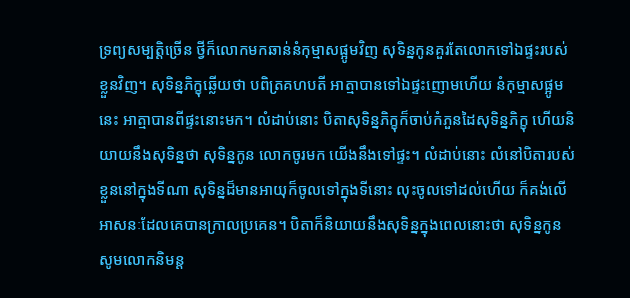ទ្រព្យសម្បត្តិច្រើន ថ្វីក៏លោកមកឆាន់នំកុម្មាសផ្អូមវិញ សុទិន្នកូនគួរតែលោកទៅឯផ្ទះរបស់ខ្លួនវិញ។ សុទិន្នភិក្ខុឆ្លើយថា បពិត្រគហបតី អាត្មាបានទៅឯផ្ទះញោមហើយ នំកុម្មាសផ្អូមនេះ អាត្មាបានពីផ្ទះនោះមក។ លំដាប់នោះ បិតាសុទិន្នភិក្ខុក៏ចាប់កំភួនដៃសុទិន្នភិក្ខុ ហើយនិយាយនឹងសុទិន្នថា សុទិន្នកូន លោកចូរមក យើងនឹងទៅផ្ទះ។ លំដាប់នោះ លំនៅបិតារបស់ខ្លួននៅក្នុងទីណា សុទិន្នដ៏មានអាយុក៏ចូលទៅក្នុងទីនោះ លុះចូលទៅដល់ហើយ ក៏គង់លើអាសនៈដែលគេបានក្រាលប្រគេន។ បិតាក៏និយាយនឹងសុទិន្នក្នុងពេលនោះថា សុទិន្នកូន សូមលោកនិមន្ត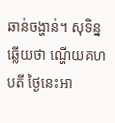ឆាន់ចង្ហាន់។ សុទិន្នឆ្លើយថា ណ្ហើយគហបតី ថ្ងៃនេះអា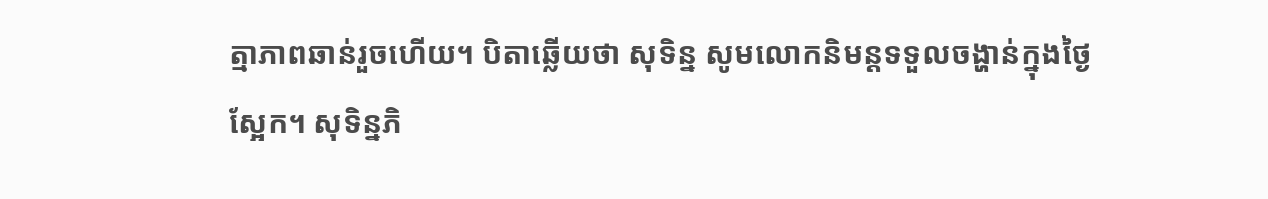ត្មាភាពឆាន់រួចហើយ។ បិតាឆ្លើយថា សុទិន្ន សូមលោកនិមន្តទទួលចង្ហាន់ក្នុងថ្ងៃស្អែក។ សុទិន្នភិ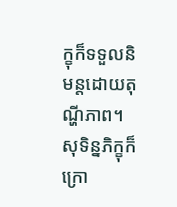ក្ខុក៏ទទួលនិមន្តដោយតុណ្ហីភាព។ សុទិន្នភិក្ខុក៏ក្រោ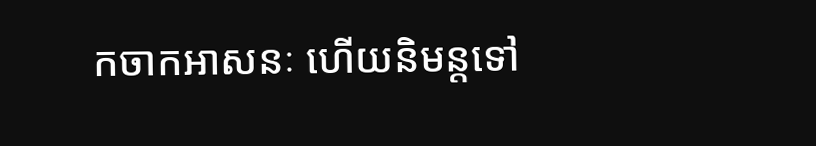កចាកអាសនៈ ហើយនិមន្តទៅ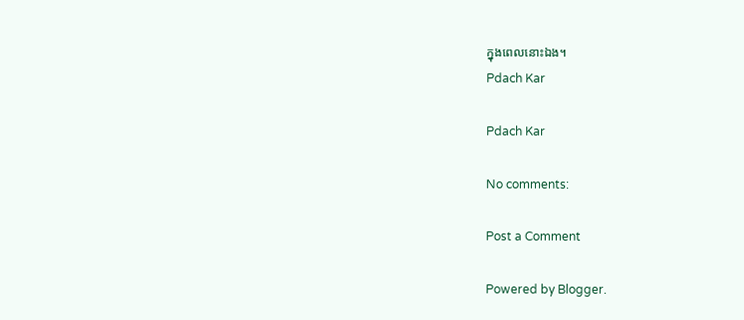ក្នុងពេលនោះឯង។
Pdach Kar

Pdach Kar

No comments:

Post a Comment

Powered by Blogger.